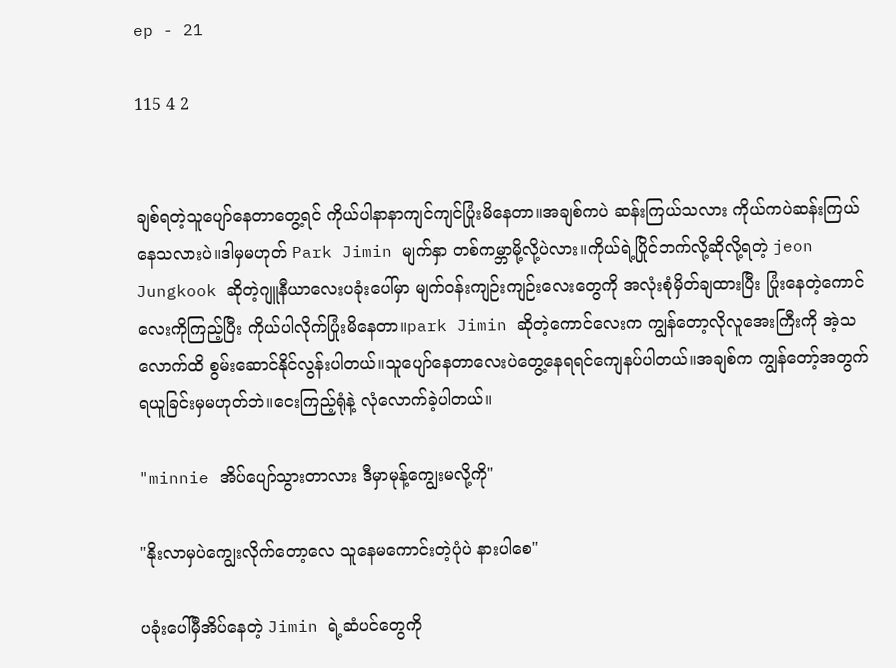ep - 21

115 4 2


ချစ်ရတဲ့သူပျော်နေတာတွေ့ရင် ကိုယ်ပါနာနာကျင်ကျင်ပြုံးမိနေတာ။အချစ်ကပဲ ဆန်းကြယ်သလား ကိုယ်ကပဲဆန်းကြယ်နေသလားပဲ။ဒါမှမဟုတ် Park Jimin မျက်နှာ တစ်ကမ္ဘာမို့လို့ပဲလား။ကိုယ်ရဲ့ပြိုင်ဘက်လို့ဆိုလို့ရတဲ့ jeon Jungkook ဆိုတဲ့ဂျူနီယာလေးပခုံးပေါ်မှာ မျက်ဝန်း‌ကျဉ်းကျဉ်းလေးတွေကို အလုံးစုံမှိတ်ချထားပြီး ပြုံးနေတဲ့ကောင်လေးကိုကြည့်ပြီး ကိုယ်ပါလိုက်ပြုံးမိနေတာ။park Jimin ဆိုတဲ့ကောင်လေးက ကျွန်တော့လိုလူအေးကြီးကို အဲ့သလောက်ထိ စွမ်းဆောင်နိုင်လွန်းပါတယ်။သူပျော်နေတာလေးပဲတွေ့နေရရင်ကျေနပ်ပါတယ်။အချစ်က ကျွန်တော့်အတွက် ရယူခြင်းမှမဟုတ်ဘဲ။ငေးကြည့်ရုံနဲ့ လုံလောက်ခဲ့ပါတယ်။

"minnie အိပ်ပျော်သွားတာလား ဒီမှာမုန့်ကျွေးမလို့ကို"

"နိုးလာမှပဲကျွေးလိုက်တော့လေ သူနေမကောင်းတဲ့ပုံပဲ နားပါစေ"

ပခုံးပေါ်မှီအိပ်နေတဲ့ Jimin ရဲ့ဆံပင်တွေကို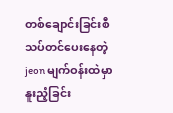တစ်ချောင်းခြင်းစီသပ်တင်ပေးနေတဲ့ jeon မျက်ဝန်းထဲမှာ နူးညံ့ခြင်း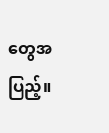တွေအပြည့်။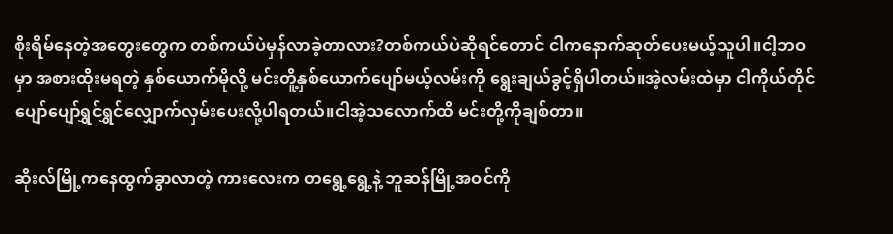စိုးရိမ်နေတဲ့အတွေးတွေက တစ်ကယ်ပဲမှန်လာခဲ့တာလား?တစ်ကယ်ပဲဆိုရင်တောင် ငါကနောက်ဆုတ်ပေးမယ့်သူပါ။ငါ့ဘဝမှာ အစားထိုးမရတဲ့ နှစ်ယောက်မိုလို့ မင်းတိူ့နှစ်ယောက်ပျော်မယ့်လမ်းကို ရွေးချယ်ခွင့်ရှိပါတယ်။အဲ့လမ်းထဲမှာ ငါကိုယ်တိုင်ပျော်ပျော်ရွှင်ရွှင်လျှောက်လှမ်းပေးလို့ပါရတယ်။ငါအဲ့သလောက်ထိ မင်းတို့ကိုချစ်တာ။

ဆိုးလ်မြို့ကနေထွက်ခွာလာတဲ့ ကားလေးက တရွေ့ရွေ့နဲ့ ဘူဆန်မြို့အဝင်ကို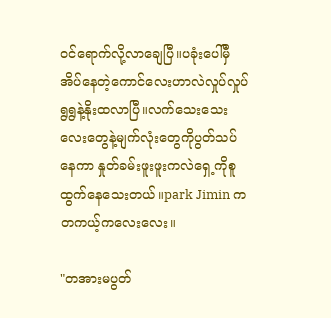ဝင်ရောက်လို့လာချေပြီ။ပခုံးပေါ်မှီအိပ်နေတဲ့ကောင်လေးဟာလဲလှုပ်လှုပ်ရွရွနဲ့နိုးထလာပြီ။‌လက်သေးသေးလေးတွေနဲ့မျက်လုံးတွေကိုပွတ်သပ်နေကာ နှုတ်ခမ်းဖူးဖူးကလဲရှေ့ကိုစူထွက်နေသေးတယ်။park Jimin ကတကယ့်ကလေးလေး။

"တအားမပွတ်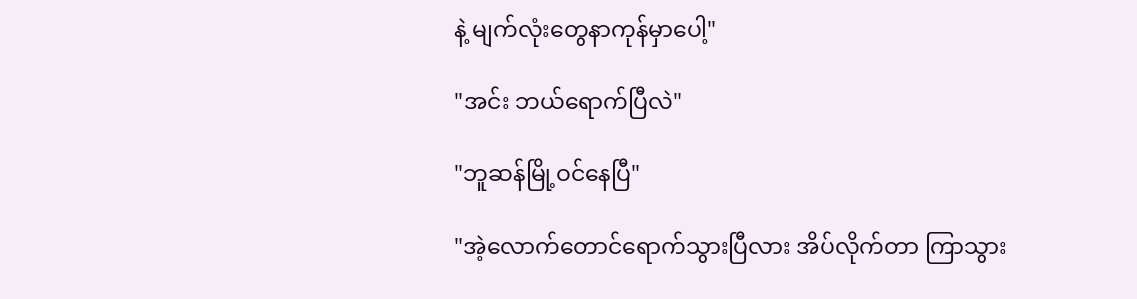နဲ့ မျက်လုံးတွေနာကုန်မှာပေါ့"

"အင်း ဘယ်ရောက်ပြီလဲ"

"ဘူဆန်မြို့ဝင်နေပြီ"

"အဲ့လောက်တောင်ရောက်သွားပြီလား အိပ်လိုက်တာ ကြာသွား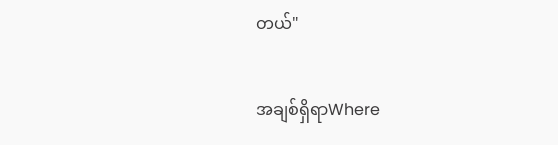တယ်"

အချစ်ရှိရာWhere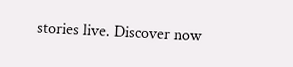stories live. Discover now